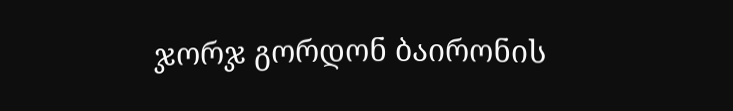ჯორჯ გორდონ ბაირონის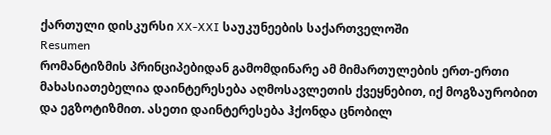ქართული დისკურსი XX-XXI საუკუნეების საქართველოში
Resumen
რომანტიზმის პრინციპებიდან გამომდინარე ამ მიმართულების ერთ-ერთი მახასიათებელია დაინტერესება აღმოსავლეთის ქვეყნებით, იქ მოგზაურობით და ეგზოტიზმით. ასეთი დაინტერესება ჰქონდა ცნობილ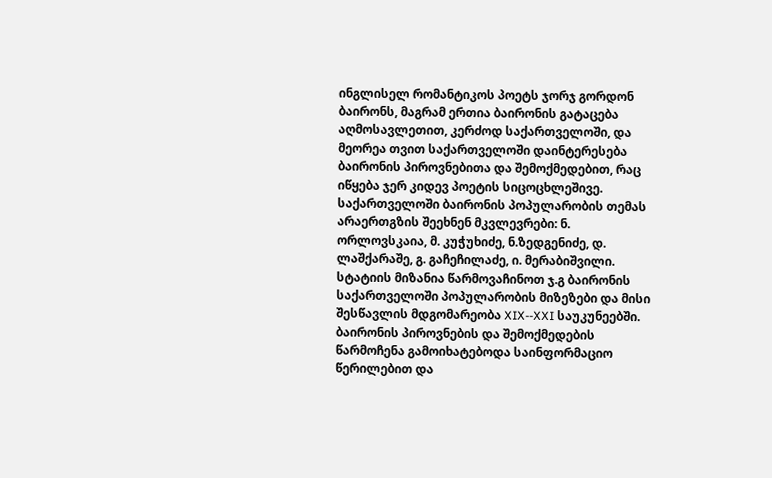ინგლისელ რომანტიკოს პოეტს ჯორჯ გორდონ ბაირონს, მაგრამ ერთია ბაირონის გატაცება აღმოსავლეთით, კერძოდ საქართველოში, და მეორეა თვით საქართველოში დაინტერესება ბაირონის პიროვნებითა და შემოქმედებით, რაც იწყება ჯერ კიდევ პოეტის სიცოცხლეშივე. საქართველოში ბაირონის პოპულარობის თემას არაერთგზის შეეხნენ მკვლევრები: ნ. ორლოვსკაია, მ. კუჭუხიძე, ნ.ზედგენიძე, დ. ლაშქარაშე, გ. გაჩეჩილაძე, ი. მერაბიშვილი. სტატიის მიზანია წარმოვაჩინოთ ჯ.გ ბაირონის საქართველოში პოპულარობის მიზეზები და მისი შესწავლის მდგომარეობა XIX--XXI საუკუნეებში.
ბაირონის პიროვნების და შემოქმედების წარმოჩენა გამოიხატებოდა საინფორმაციო წერილებით და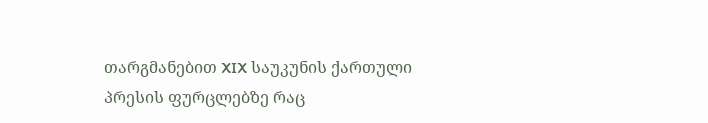თარგმანებით XIX საუკუნის ქართული პრესის ფურცლებზე რაც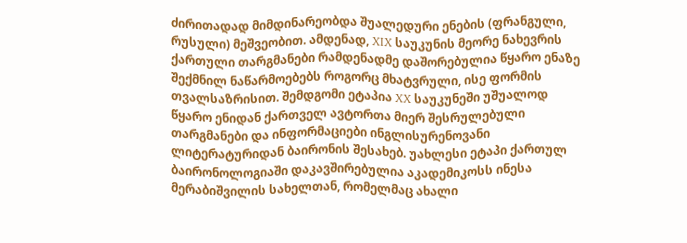ძირითადად მიმდინარეობდა შუალედური ენების (ფრანგული, რუსული) მეშვეობით. ამდენად, XIX საუკუნის მეორე ნახევრის ქართული თარგმანები რამდენადმე დაშორებულია წყარო ენაზე შექმნილ ნაწარმოებებს როგორც მხატვრული, ისე ფორმის თვალსაზრისით. შემდგომი ეტაპია XX საუკუნეში უშუალოდ წყარო ენიდან ქართველ ავტორთა მიერ შესრულებული თარგმანები და ინფორმაციები ინგლისურენოვანი ლიტერატურიდან ბაირონის შესახებ. უახლესი ეტაპი ქართულ ბაირონოლოგიაში დაკავშირებულია აკადემიკოსს ინესა მერაბიშვილის სახელთან, რომელმაც ახალი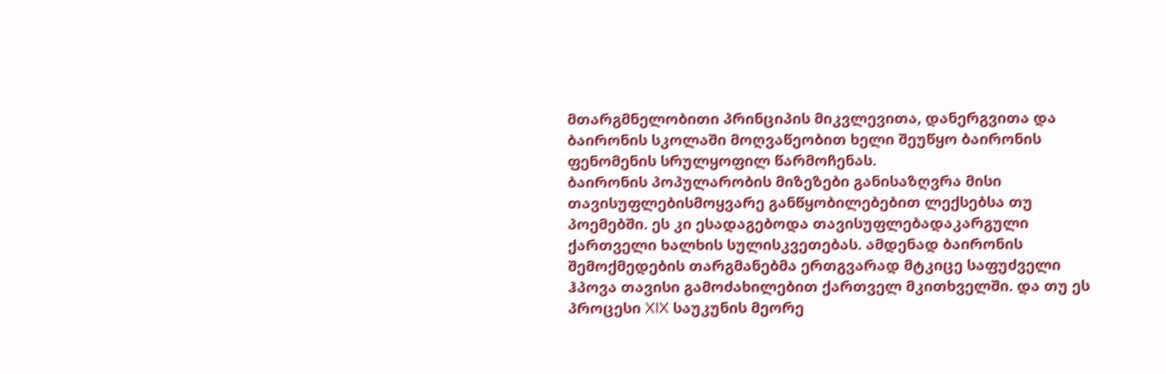მთარგმნელობითი პრინციპის მიკვლევითა, დანერგვითა და ბაირონის სკოლაში მოღვაწეობით ხელი შეუწყო ბაირონის ფენომენის სრულყოფილ წარმოჩენას.
ბაირონის პოპულარობის მიზეზები განისაზღვრა მისი თავისუფლებისმოყვარე განწყობილებებით ლექსებსა თუ პოემებში. ეს კი ესადაგებოდა თავისუფლებადაკარგული ქართველი ხალხის სულისკვეთებას. ამდენად ბაირონის შემოქმედების თარგმანებმა ერთგვარად მტკიცე საფუძველი ჰპოვა თავისი გამოძახილებით ქართველ მკითხველში. და თუ ეს პროცესი XIX საუკუნის მეორე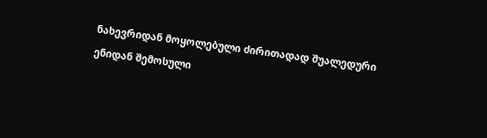ნახევრიდან მოყოლებული ძირითადად შუალედური ენიდან შემოსული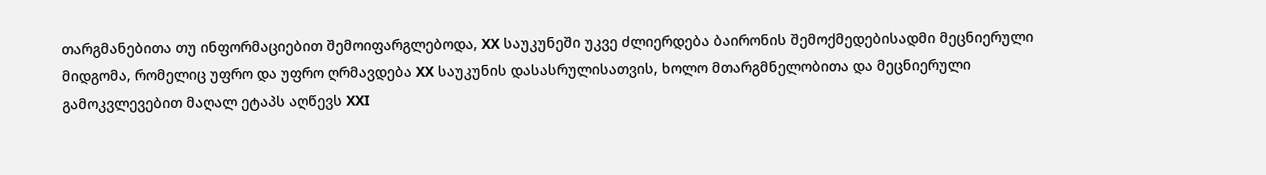თარგმანებითა თუ ინფორმაციებით შემოიფარგლებოდა, XX საუკუნეში უკვე ძლიერდება ბაირონის შემოქმედებისადმი მეცნიერული მიდგომა, რომელიც უფრო და უფრო ღრმავდება XX საუკუნის დასასრულისათვის, ხოლო მთარგმნელობითა და მეცნიერული გამოკვლევებით მაღალ ეტაპს აღწევს XXI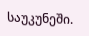საუკუნეში.